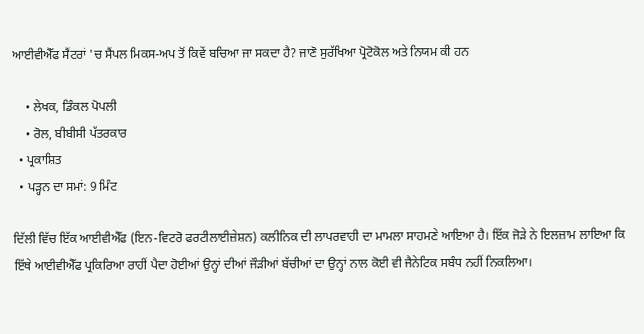ਆਈਵੀਐੱਫ ਸੈਂਟਰਾਂ 'ਚ ਸੈਂਪਲ ਮਿਕਸ-ਅਪ ਤੋਂ ਕਿਵੇਂ ਬਚਿਆ ਜਾ ਸਕਦਾ ਹੈ? ਜਾਣੋ ਸੁਰੱਖਿਆ ਪ੍ਰੋਟੋਕੋਲ ਅਤੇ ਨਿਯਮ ਕੀ ਹਨ

    • ਲੇਖਕ, ਡਿੰਕਲ ਪੋਪਲੀ
    • ਰੋਲ, ਬੀਬੀਸੀ ਪੱਤਰਕਾਰ
  • ਪ੍ਰਕਾਸ਼ਿਤ
  • ਪੜ੍ਹਨ ਦਾ ਸਮਾਂ: 9 ਮਿੰਟ

ਦਿੱਲੀ ਵਿੱਚ ਇੱਕ ਆਈਵੀਐੱਫ (ਇਨ-ਵਿਟਰੋ ਫਰਟੀਲਾਈਜ਼ੇਸ਼ਨ) ਕਲੀਨਿਕ ਦੀ ਲਾਪਰਵਾਹੀ ਦਾ ਮਾਮਲਾ ਸਾਹਮਣੇ ਆਇਆ ਹੈ। ਇੱਕ ਜੋੜੇ ਨੇ ਇਲਜ਼ਾਮ ਲਾਇਆ ਕਿ ਇੱਥੇ ਆਈਵੀਐੱਫ ਪ੍ਰਕਿਰਿਆ ਰਾਹੀਂ ਪੈਦਾ ਹੋਈਆਂ ਉਨ੍ਹਾਂ ਦੀਆਂ ਜੌੜੀਆਂ ਬੱਚੀਆਂ ਦਾ ਉਨ੍ਹਾਂ ਨਾਲ ਕੋਈ ਵੀ ਜੈਨੇਟਿਕ ਸਬੰਧ ਨਹੀਂ ਨਿਕਲਿਆ।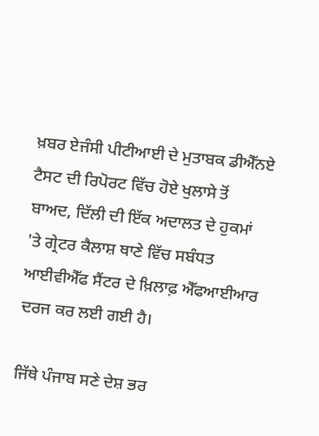ਖ਼ਬਰ ਏਜੰਸੀ ਪੀਟੀਆਈ ਦੇ ਮੁਤਾਬਕ ਡੀਐੱਨਏ ਟੈਸਟ ਦੀ ਰਿਪੋਰਟ ਵਿੱਚ ਹੋਏ ਖੁਲਾਸੇ ਤੋਂ ਬਾਅਦ, ਦਿੱਲੀ ਦੀ ਇੱਕ ਅਦਾਲਤ ਦੇ ਹੁਕਮਾਂ 'ਤੇ ਗ੍ਰੇਟਰ ਕੈਲਾਸ਼ ਥਾਣੇ ਵਿੱਚ ਸਬੰਧਤ ਆਈਵੀਐੱਫ ਸੈਂਟਰ ਦੇ ਖ਼ਿਲਾਫ਼ ਐੱਫਆਈਆਰ ਦਰਜ ਕਰ ਲਈ ਗਈ ਹੈ।

ਜਿੱਥੇ ਪੰਜਾਬ ਸਣੇ ਦੇਸ਼ ਭਰ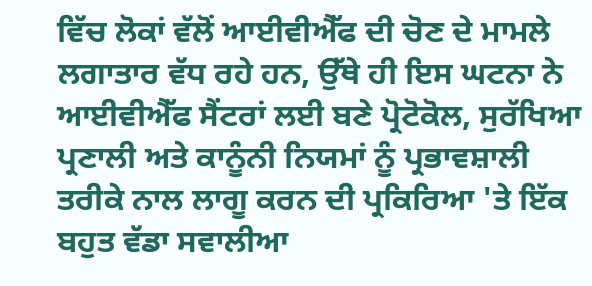ਵਿੱਚ ਲੋਕਾਂ ਵੱਲੋਂ ਆਈਵੀਐੱਫ ਦੀ ਚੋਣ ਦੇ ਮਾਮਲੇ ਲਗਾਤਾਰ ਵੱਧ ਰਹੇ ਹਨ, ਉੱਥੇ ਹੀ ਇਸ ਘਟਨਾ ਨੇ ਆਈਵੀਐੱਫ ਸੈਂਟਰਾਂ ਲਈ ਬਣੇ ਪ੍ਰੋਟੋਕੋਲ, ਸੁਰੱਖਿਆ ਪ੍ਰਣਾਲੀ ਅਤੇ ਕਾਨੂੰਨੀ ਨਿਯਮਾਂ ਨੂੰ ਪ੍ਰਭਾਵਸ਼ਾਲੀ ਤਰੀਕੇ ਨਾਲ ਲਾਗੂ ਕਰਨ ਦੀ ਪ੍ਰਕਿਰਿਆ 'ਤੇ ਇੱਕ ਬਹੁਤ ਵੱਡਾ ਸਵਾਲੀਆ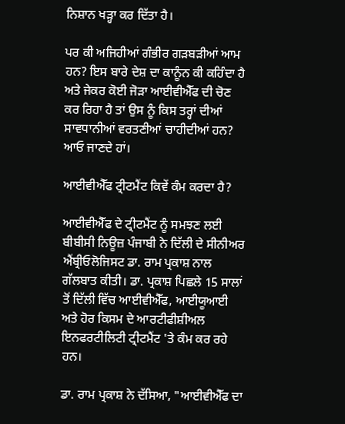ਨਿਸ਼ਾਨ ਖੜ੍ਹਾ ਕਰ ਦਿੱਤਾ ਹੈ।

ਪਰ ਕੀ ਅਜਿਹੀਆਂ ਗੰਭੀਰ ਗੜਬੜੀਆਂ ਆਮ ਹਨ? ਇਸ ਬਾਰੇ ਦੇਸ਼ ਦਾ ਕਾਨੂੰਨ ਕੀ ਕਹਿੰਦਾ ਹੈ ਅਤੇ ਜੇਕਰ ਕੋਈ ਜੋੜਾ ਆਈਵੀਐੱਫ ਦੀ ਚੋਣ ਕਰ ਰਿਹਾ ਹੈ ਤਾਂ ਉਸ ਨੂੰ ਕਿਸ ਤਰ੍ਹਾਂ ਦੀਆਂ ਸਾਵਧਾਨੀਆਂ ਵਰਤਣੀਆਂ ਚਾਹੀਦੀਆਂ ਹਨ? ਆਓ ਜਾਣਦੇ ਹਾਂ।

ਆਈਵੀਐੱਫ ਟ੍ਰੀਟਮੈਂਟ ਕਿਵੇਂ ਕੰਮ ਕਰਦਾ ਹੈ?

ਆਈਵੀਐੱਫ ਦੇ ਟ੍ਰੀਟਮੈਂਟ ਨੂੰ ਸਮਝਣ ਲਈ ਬੀਬੀਸੀ ਨਿਊਜ਼ ਪੰਜਾਬੀ ਨੇ ਦਿੱਲੀ ਦੇ ਸੀਨੀਅਰ ਐਂਬ੍ਰੀਓਲੋਜਿਸਟ ਡਾ. ਰਾਮ ਪ੍ਰਕਾਸ਼ ਨਾਲ ਗੱਲਬਾਤ ਕੀਤੀ। ਡਾ. ਪ੍ਰਕਾਸ਼ ਪਿਛਲੇ 15 ਸਾਲਾਂ ਤੋਂ ਦਿੱਲੀ ਵਿੱਚ ਆਈਵੀਐੱਫ, ਆਈਯੂਆਈ ਅਤੇ ਹੋਰ ਕਿਸਮ ਦੇ ਆਰਟੀਫੀਸ਼ੀਅਲ ਇਨਫਰਟੀਲਿਟੀ ਟ੍ਰੀਟਮੈਂਟ 'ਤੇ ਕੰਮ ਕਰ ਰਹੇ ਹਨ।

ਡਾ. ਰਾਮ ਪ੍ਰਕਾਸ਼ ਨੇ ਦੱਸਿਆ, "ਆਈਵੀਐੱਫ ਦਾ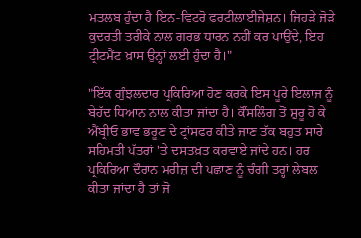ਮਤਲਬ ਹੁੰਦਾ ਹੈ ਇਨ-ਵਿਟਰੋ ਫਰਟੀਲਾਈਜੇਸ਼ਨ। ਜਿਹੜੇ ਜੋੜੇ ਕੁਦਰਤੀ ਤਰੀਕੇ ਨਾਲ ਗਰਭ ਧਾਰਨ ਨਹੀਂ ਕਰ ਪਾਉਂਦੇ, ਇਹ ਟ੍ਰੀਟਮੈਂਟ ਖ਼ਾਸ ਉਨ੍ਹਾਂ ਲਈ ਹੁੰਦਾ ਹੈ।"

"ਇੱਕ ਗੁੰਝਲਦਾਰ ਪ੍ਰਕਿਰਿਆ ਹੋਣ ਕਰਕੇ ਇਸ ਪੂਰੇ ਇਲਾਜ ਨੂੰ ਬੇਹੱਦ ਧਿਆਨ ਨਾਲ ਕੀਤਾ ਜਾਂਦਾ ਹੈ। ਕੌਂਸਲਿੰਗ ਤੋਂ ਸ਼ੁਰੂ ਹੋ ਕੇ ਐਂਬ੍ਰੀਓ ਭਾਵ ਭਰੂਣ ਦੇ ਟ੍ਰਾਂਸਫਰ ਕੀਤੇ ਜਾਣ ਤੱਕ ਬਹੁਤ ਸਾਰੇ ਸਹਿਮਤੀ ਪੱਤਰਾਂ 'ਤੇ ਦਸਤਖ਼ਤ ਕਰਵਾਏ ਜਾਂਦੇ ਹਨ। ਹਰ ਪ੍ਰਕਿਰਿਆ ਦੌਰਾਨ ਮਰੀਜ਼ ਦੀ ਪਛਾਣ ਨੂੰ ਚੰਗੀ ਤਰ੍ਹਾਂ ਲੇਬਲ ਕੀਤਾ ਜਾਂਦਾ ਹੈ ਤਾਂ ਜੋ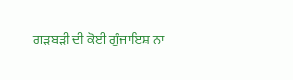ਗੜਬੜੀ ਦੀ ਕੋਈ ਗੁੰਜਾਇਸ਼ ਨਾ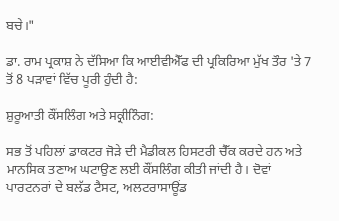ਬਚੇ।"

ਡਾ. ਰਾਮ ਪ੍ਰਕਾਸ਼ ਨੇ ਦੱਸਿਆ ਕਿ ਆਈਵੀਐੱਫ ਦੀ ਪ੍ਰਕਿਰਿਆ ਮੁੱਖ ਤੌਰ 'ਤੇ 7 ਤੋਂ 8 ਪੜਾਵਾਂ ਵਿੱਚ ਪੂਰੀ ਹੁੰਦੀ ਹੈ:

ਸ਼ੁਰੂਆਤੀ ਕੌਂਸਲਿੰਗ ਅਤੇ ਸਕ੍ਰੀਨਿੰਗ:

ਸਭ ਤੋਂ ਪਹਿਲਾਂ ਡਾਕਟਰ ਜੋੜੇ ਦੀ ਮੈਡੀਕਲ ਹਿਸਟਰੀ ਚੈੱਕ ਕਰਦੇ ਹਨ ਅਤੇ ਮਾਨਸਿਕ ਤਣਾਅ ਘਟਾਉਣ ਲਈ ਕੌਂਸਲਿੰਗ ਕੀਤੀ ਜਾਂਦੀ ਹੈ। ਦੋਵਾਂ ਪਾਰਟਨਰਾਂ ਦੇ ਬਲੱਡ ਟੈਸਟ, ਅਲਟਰਾਸਾਊਂਡ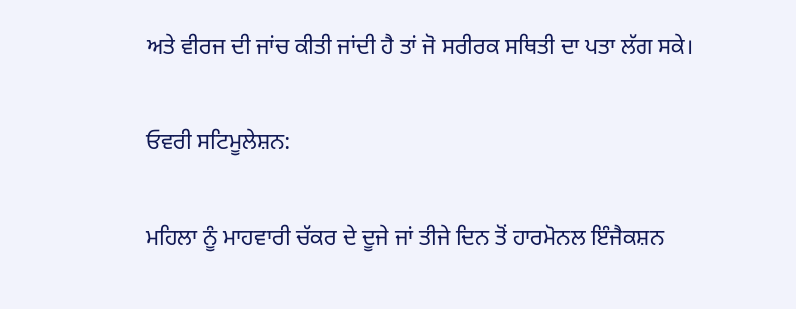ਅਤੇ ਵੀਰਜ ਦੀ ਜਾਂਚ ਕੀਤੀ ਜਾਂਦੀ ਹੈ ਤਾਂ ਜੋ ਸਰੀਰਕ ਸਥਿਤੀ ਦਾ ਪਤਾ ਲੱਗ ਸਕੇ।

ਓਵਰੀ ਸਟਿਮੂਲੇਸ਼ਨ:

ਮਹਿਲਾ ਨੂੰ ਮਾਹਵਾਰੀ ਚੱਕਰ ਦੇ ਦੂਜੇ ਜਾਂ ਤੀਜੇ ਦਿਨ ਤੋਂ ਹਾਰਮੋਨਲ ਇੰਜੈਕਸ਼ਨ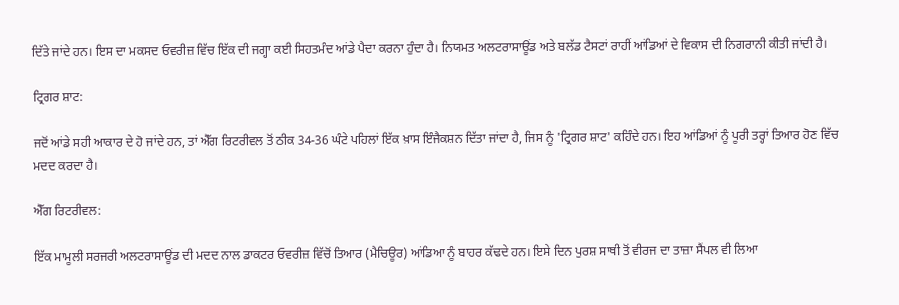ਦਿੱਤੇ ਜਾਂਦੇ ਹਨ। ਇਸ ਦਾ ਮਕਸਦ ਓਵਰੀਜ਼ ਵਿੱਚ ਇੱਕ ਦੀ ਜਗ੍ਹਾ ਕਈ ਸਿਹਤਮੰਦ ਆਂਡੇ ਪੈਦਾ ਕਰਨਾ ਹੁੰਦਾ ਹੈ। ਨਿਯਮਤ ਅਲਟਰਾਸਾਊਂਡ ਅਤੇ ਬਲੱਡ ਟੈਸਟਾਂ ਰਾਹੀਂ ਆਂਡਿਆਂ ਦੇ ਵਿਕਾਸ ਦੀ ਨਿਗਰਾਨੀ ਕੀਤੀ ਜਾਂਦੀ ਹੈ।

ਟ੍ਰਿਗਰ ਸ਼ਾਟ:

ਜਦੋਂ ਆਂਡੇ ਸਹੀ ਆਕਾਰ ਦੇ ਹੋ ਜਾਂਦੇ ਹਨ, ਤਾਂ ਐੱਗ ਰਿਟਰੀਵਲ ਤੋਂ ਠੀਕ 34-36 ਘੰਟੇ ਪਹਿਲਾਂ ਇੱਕ ਖ਼ਾਸ ਇੰਜੈਕਸ਼ਨ ਦਿੱਤਾ ਜਾਂਦਾ ਹੈ, ਜਿਸ ਨੂੰ 'ਟ੍ਰਿਗਰ ਸ਼ਾਟ' ਕਹਿੰਦੇ ਹਨ। ਇਹ ਆਂਡਿਆਂ ਨੂੰ ਪੂਰੀ ਤਰ੍ਹਾਂ ਤਿਆਰ ਹੋਣ ਵਿੱਚ ਮਦਦ ਕਰਦਾ ਹੈ।

ਐੱਗ ਰਿਟਰੀਵਲ:

ਇੱਕ ਮਾਮੂਲੀ ਸਰਜਰੀ ਅਲਟਰਾਸਾਊਂਡ ਦੀ ਮਦਦ ਨਾਲ ਡਾਕਟਰ ਓਵਰੀਜ਼ ਵਿੱਚੋਂ ਤਿਆਰ (ਮੈਚਿਊਰ) ਆਂਡਿਆ ਨੂੰ ਬਾਹਰ ਕੱਢਦੇ ਹਨ। ਇਸੇ ਦਿਨ ਪੁਰਸ਼ ਸਾਥੀ ਤੋਂ ਵੀਰਜ ਦਾ ਤਾਜ਼ਾ ਸੈਂਪਲ ਵੀ ਲਿਆ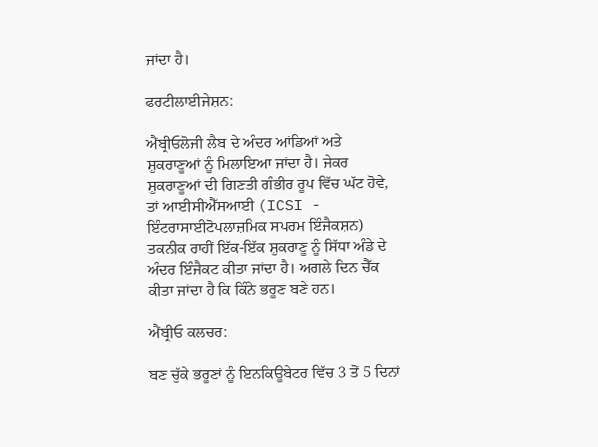ਜਾਂਦਾ ਹੈ।

ਫਰਟੀਲਾਈਜੇਸ਼ਨ:

ਐਂਬ੍ਰੀਓਲੋਜੀ ਲੈਬ ਦੇ ਅੰਦਰ ਆਂਡਿਆਂ ਅਤੇ ਸ਼ੁਕਰਾਣੂਆਂ ਨੂੰ ਮਿਲਾਇਆ ਜਾਂਦਾ ਹੈ। ਜੇਕਰ ਸ਼ੁਕਰਾਣੂਆਂ ਦੀ ਗਿਣਤੀ ਗੰਭੀਰ ਰੂਪ ਵਿੱਚ ਘੱਟ ਹੋਵੇ, ਤਾਂ ਆਈਸੀਐੱਸਆਈ (ICSI - ਇੰਟਰਾਸਾਈਟੋਪਲਾਜ਼ਮਿਕ ਸਪਰਮ ਇੰਜੈਕਸ਼ਨ) ਤਕਨੀਕ ਰਾਹੀਂ ਇੱਕ-ਇੱਕ ਸ਼ੁਕਰਾਣੂ ਨੂੰ ਸਿੱਧਾ ਅੰਡੇ ਦੇ ਅੰਦਰ ਇੰਜੈਕਟ ਕੀਤਾ ਜਾਂਦਾ ਹੈ। ਅਗਲੇ ਦਿਨ ਚੈੱਕ ਕੀਤਾ ਜਾਂਦਾ ਹੈ ਕਿ ਕਿੰਨੇ ਭਰੂਣ ਬਣੇ ਹਨ।

ਐਂਬ੍ਰੀਓ ਕਲਚਰ:

ਬਣ ਚੁੱਕੇ ਭਰੂਣਾਂ ਨੂੰ ਇਨਕਿਊਬੇਟਰ ਵਿੱਚ 3 ਤੋਂ 5 ਦਿਨਾਂ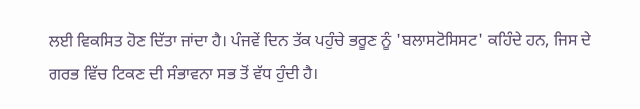ਲਈ ਵਿਕਸਿਤ ਹੋਣ ਦਿੱਤਾ ਜਾਂਦਾ ਹੈ। ਪੰਜਵੇਂ ਦਿਨ ਤੱਕ ਪਹੁੰਚੇ ਭਰੂਣ ਨੂੰ 'ਬਲਾਸਟੋਸਿਸਟ' ਕਹਿੰਦੇ ਹਨ, ਜਿਸ ਦੇ ਗਰਭ ਵਿੱਚ ਟਿਕਣ ਦੀ ਸੰਭਾਵਨਾ ਸਭ ਤੋਂ ਵੱਧ ਹੁੰਦੀ ਹੈ।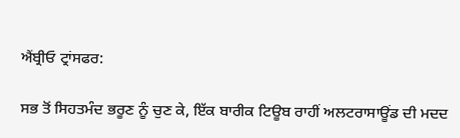ਐਂਬ੍ਰੀਓ ਟ੍ਰਾਂਸਫਰ:

ਸਭ ਤੋਂ ਸਿਹਤਮੰਦ ਭਰੂਣ ਨੂੰ ਚੁਣ ਕੇ, ਇੱਕ ਬਾਰੀਕ ਟਿਊਬ ਰਾਹੀਂ ਅਲਟਰਾਸਾਊਂਡ ਦੀ ਮਦਦ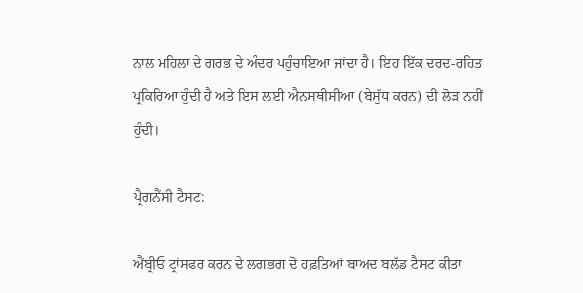ਨਾਲ ਮਹਿਲਾ ਦੇ ਗਰਭ ਦੇ ਅੰਦਰ ਪਹੁੰਚਾਇਆ ਜਾਂਦਾ ਹੈ। ਇਹ ਇੱਕ ਦਰਦ-ਰਹਿਤ ਪ੍ਰਕਿਰਿਆ ਹੁੰਦੀ ਹੈ ਅਤੇ ਇਸ ਲਈ ਐਨਸਥੀਸੀਆ (ਬੇਸੁੱਧ ਕਰਨ) ਦੀ ਲੋੜ ਨਹੀਂ ਹੁੰਦੀ।

ਪ੍ਰੈਗਨੈਂਸੀ ਟੈਸਟ:

ਐਂਬ੍ਰੀਓ ਟ੍ਰਾਂਸਫਰ ਕਰਨ ਦੇ ਲਗਭਗ ਦੋ ਹਫ਼ਤਿਆਂ ਬਾਅਦ ਬਲੱਡ ਟੈਸਟ ਕੀਤਾ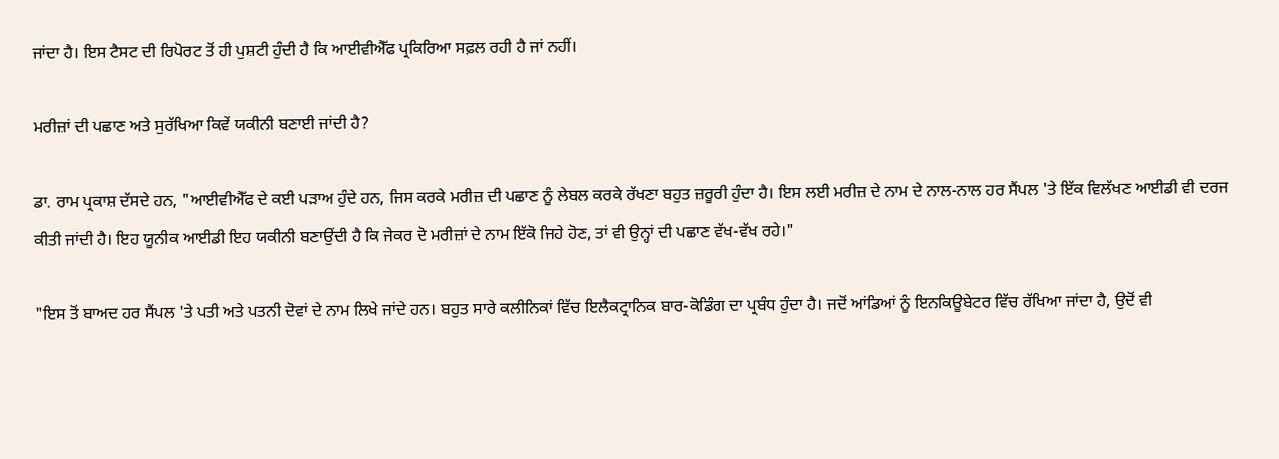ਜਾਂਦਾ ਹੈ। ਇਸ ਟੈਸਟ ਦੀ ਰਿਪੋਰਟ ਤੋਂ ਹੀ ਪੁਸ਼ਟੀ ਹੁੰਦੀ ਹੈ ਕਿ ਆਈਵੀਐੱਫ ਪ੍ਰਕਿਰਿਆ ਸਫ਼ਲ ਰਹੀ ਹੈ ਜਾਂ ਨਹੀਂ।

ਮਰੀਜ਼ਾਂ ਦੀ ਪਛਾਣ ਅਤੇ ਸੁਰੱਖਿਆ ਕਿਵੇਂ ਯਕੀਨੀ ਬਣਾਈ ਜਾਂਦੀ ਹੈ?

ਡਾ. ਰਾਮ ਪ੍ਰਕਾਸ਼ ਦੱਸਦੇ ਹਨ, "ਆਈਵੀਐੱਫ ਦੇ ਕਈ ਪੜਾਅ ਹੁੰਦੇ ਹਨ, ਜਿਸ ਕਰਕੇ ਮਰੀਜ਼ ਦੀ ਪਛਾਣ ਨੂੰ ਲੇਬਲ ਕਰਕੇ ਰੱਖਣਾ ਬਹੁਤ ਜ਼ਰੂਰੀ ਹੁੰਦਾ ਹੈ। ਇਸ ਲਈ ਮਰੀਜ਼ ਦੇ ਨਾਮ ਦੇ ਨਾਲ-ਨਾਲ ਹਰ ਸੈਂਪਲ 'ਤੇ ਇੱਕ ਵਿਲੱਖਣ ਆਈਡੀ ਵੀ ਦਰਜ ਕੀਤੀ ਜਾਂਦੀ ਹੈ। ਇਹ ਯੂਨੀਕ ਆਈਡੀ ਇਹ ਯਕੀਨੀ ਬਣਾਉਂਦੀ ਹੈ ਕਿ ਜੇਕਰ ਦੋ ਮਰੀਜ਼ਾਂ ਦੇ ਨਾਮ ਇੱਕੋ ਜਿਹੇ ਹੋਣ, ਤਾਂ ਵੀ ਉਨ੍ਹਾਂ ਦੀ ਪਛਾਣ ਵੱਖ-ਵੱਖ ਰਹੇ।"

"ਇਸ ਤੋਂ ਬਾਅਦ ਹਰ ਸੈਂਪਲ 'ਤੇ ਪਤੀ ਅਤੇ ਪਤਨੀ ਦੋਵਾਂ ਦੇ ਨਾਮ ਲਿਖੇ ਜਾਂਦੇ ਹਨ। ਬਹੁਤ ਸਾਰੇ ਕਲੀਨਿਕਾਂ ਵਿੱਚ ਇਲੈਕਟ੍ਰਾਨਿਕ ਬਾਰ-ਕੋਡਿੰਗ ਦਾ ਪ੍ਰਬੰਧ ਹੁੰਦਾ ਹੈ। ਜਦੋਂ ਆਂਡਿਆਂ ਨੂੰ ਇਨਕਿਊਬੇਟਰ ਵਿੱਚ ਰੱਖਿਆ ਜਾਂਦਾ ਹੈ, ਉਦੋਂ ਵੀ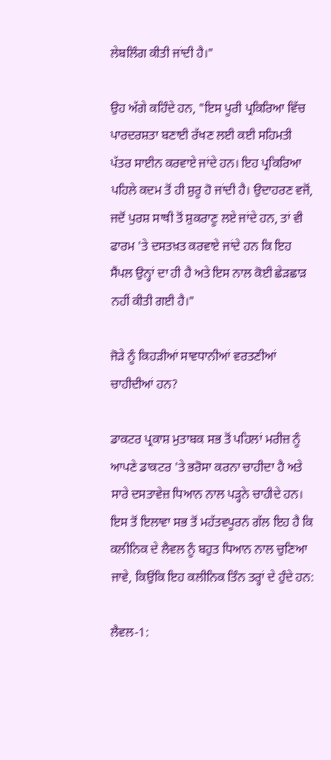ਲੇਬਲਿੰਗ ਕੀਤੀ ਜਾਂਦੀ ਹੈ।"

ਉਹ ਅੱਗੇ ਕਹਿੰਦੇ ਹਨ, "ਇਸ ਪੂਰੀ ਪ੍ਰਕਿਰਿਆ ਵਿੱਚ ਪਾਰਦਰਸ਼ਤਾ ਬਣਾਈ ਰੱਖਣ ਲਈ ਕਈ ਸਹਿਮਤੀ ਪੱਤਰ ਸਾਈਨ ਕਰਵਾਏ ਜਾਂਦੇ ਹਨ। ਇਹ ਪ੍ਰਕਿਰਿਆ ਪਹਿਲੇ ਕਦਮ ਤੋਂ ਹੀ ਸ਼ੁਰੂ ਹੋ ਜਾਂਦੀ ਹੈ। ਉਦਾਹਰਣ ਵਜੋਂ, ਜਦੋਂ ਪੁਰਸ਼ ਸਾਥੀ ਤੋਂ ਸ਼ੁਕਰਾਣੂ ਲਏ ਜਾਂਦੇ ਹਨ, ਤਾਂ ਵੀ ਫਾਰਮ 'ਤੇ ਦਸਤਖ਼ਤ ਕਰਵਾਏ ਜਾਂਦੇ ਹਨ ਕਿ ਇਹ ਸੈਂਪਲ ਉਨ੍ਹਾਂ ਦਾ ਹੀ ਹੈ ਅਤੇ ਇਸ ਨਾਲ ਕੋਈ ਛੇੜਛਾੜ ਨਹੀਂ ਕੀਤੀ ਗਈ ਹੈ।"

ਜੋੜੇ ਨੂੰ ਕਿਹੜੀਆਂ ਸਾਵਧਾਨੀਆਂ ਵਰਤਣੀਆਂ ਚਾਹੀਦੀਆਂ ਹਨ?

ਡਾਕਟਰ ਪ੍ਰਕਾਸ਼ ਮੁਤਾਬਕ ਸਭ ਤੋਂ ਪਹਿਲਾਂ ਮਰੀਜ਼ ਨੂੰ ਆਪਣੇ ਡਾਕਟਰ 'ਤੇ ਭਰੋਸਾ ਕਰਨਾ ਚਾਹੀਦਾ ਹੈ ਅਤੇ ਸਾਰੇ ਦਸਤਾਵੇਜ਼ ਧਿਆਨ ਨਾਲ ਪੜ੍ਹਨੇ ਚਾਹੀਦੇ ਹਨ। ਇਸ ਤੋਂ ਇਲਾਵਾ ਸਭ ਤੋਂ ਮਹੱਤਵਪੂਰਨ ਗੱਲ ਇਹ ਹੈ ਕਿ ਕਲੀਨਿਕ ਦੇ ਲੈਵਲ ਨੂੰ ਬਹੁਤ ਧਿਆਨ ਨਾਲ ਚੁਣਿਆ ਜਾਵੇ, ਕਿਉਂਕਿ ਇਹ ਕਲੀਨਿਕ ਤਿੰਨ ਤਰ੍ਹਾਂ ਦੇ ਹੁੰਦੇ ਹਨ:

ਲੈਵਲ-1: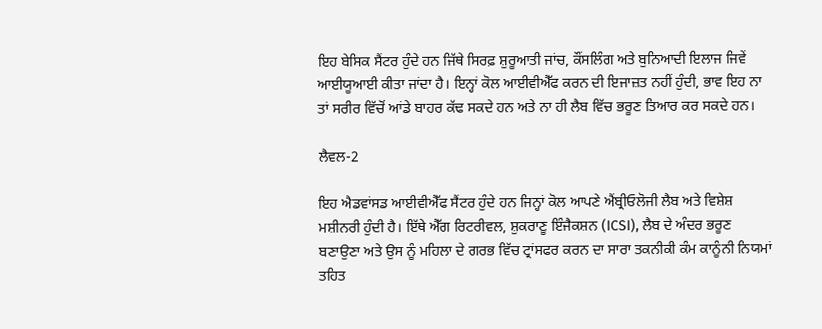ਇਹ ਬੇਸਿਕ ਸੈਂਟਰ ਹੁੰਦੇ ਹਨ ਜਿੱਥੇ ਸਿਰਫ਼ ਸ਼ੁਰੂਆਤੀ ਜਾਂਚ, ਕੌਂਸਲਿੰਗ ਅਤੇ ਬੁਨਿਆਦੀ ਇਲਾਜ ਜਿਵੇਂ ਆਈਯੂਆਈ ਕੀਤਾ ਜਾਂਦਾ ਹੈ। ਇਨ੍ਹਾਂ ਕੋਲ ਆਈਵੀਐੱਫ ਕਰਨ ਦੀ ਇਜਾਜ਼ਤ ਨਹੀਂ ਹੁੰਦੀ, ਭਾਵ ਇਹ ਨਾ ਤਾਂ ਸਰੀਰ ਵਿੱਚੋਂ ਆਂਡੇ ਬਾਹਰ ਕੱਢ ਸਕਦੇ ਹਨ ਅਤੇ ਨਾ ਹੀ ਲੈਬ ਵਿੱਚ ਭਰੂਣ ਤਿਆਰ ਕਰ ਸਕਦੇ ਹਨ।

ਲੈਵਲ-2

ਇਹ ਐਡਵਾਂਸਡ ਆਈਵੀਐੱਫ ਸੈਂਟਰ ਹੁੰਦੇ ਹਨ ਜਿਨ੍ਹਾਂ ਕੋਲ ਆਪਣੇ ਐਂਬ੍ਰੀਓਲੋਜੀ ਲੈਬ ਅਤੇ ਵਿਸ਼ੇਸ਼ ਮਸ਼ੀਨਰੀ ਹੁੰਦੀ ਹੈ। ਇੱਥੇ ਐੱਗ ਰਿਟਰੀਵਲ, ਸ਼ੁਕਰਾਣੂ ਇੰਜੈਕਸ਼ਨ (ICSI), ਲੈਬ ਦੇ ਅੰਦਰ ਭਰੂਣ ਬਣਾਉਣਾ ਅਤੇ ਉਸ ਨੂੰ ਮਹਿਲਾ ਦੇ ਗਰਭ ਵਿੱਚ ਟ੍ਰਾਂਸਫਰ ਕਰਨ ਦਾ ਸਾਰਾ ਤਕਨੀਕੀ ਕੰਮ ਕਾਨੂੰਨੀ ਨਿਯਮਾਂ ਤਹਿਤ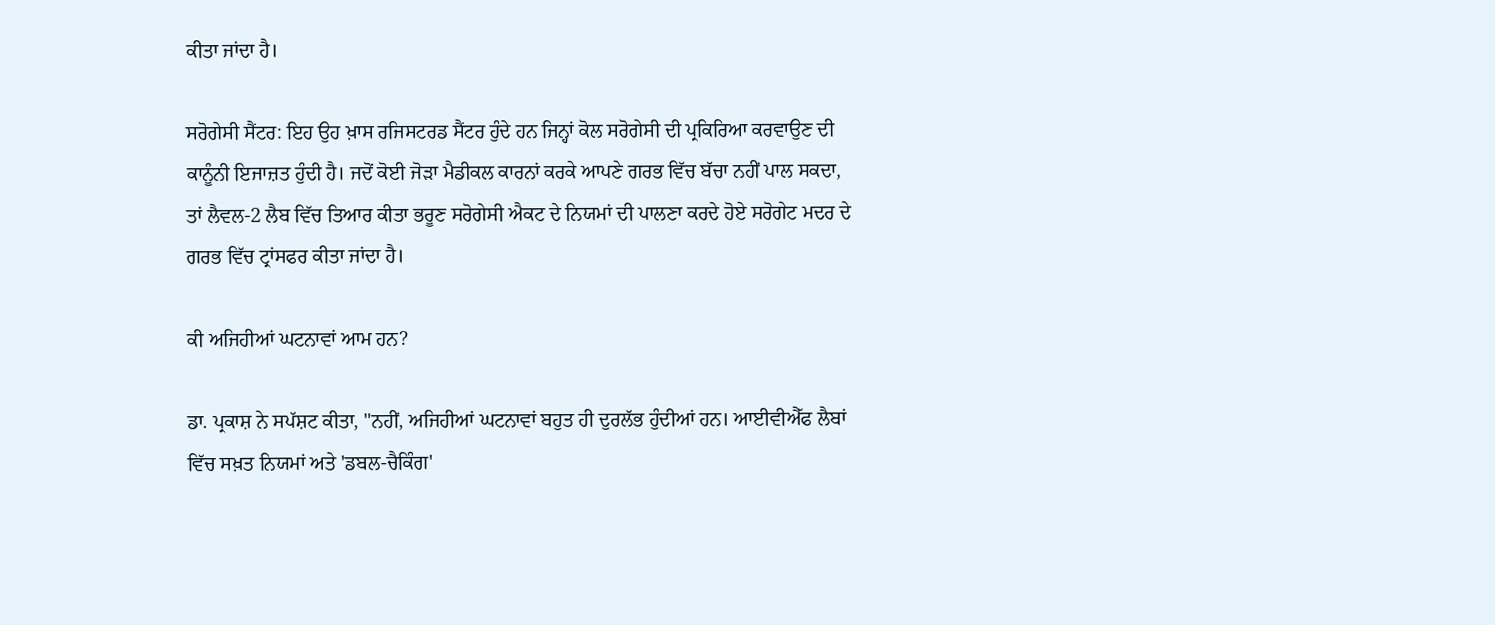ਕੀਤਾ ਜਾਂਦਾ ਹੈ।

ਸਰੋਗੇਸੀ ਸੈਂਟਰ: ਇਹ ਉਹ ਖ਼ਾਸ ਰਜਿਸਟਰਡ ਸੈਂਟਰ ਹੁੰਦੇ ਹਨ ਜਿਨ੍ਹਾਂ ਕੋਲ ਸਰੋਗੇਸੀ ਦੀ ਪ੍ਰਕਿਰਿਆ ਕਰਵਾਉਣ ਦੀ ਕਾਨੂੰਨੀ ਇਜਾਜ਼ਤ ਹੁੰਦੀ ਹੈ। ਜਦੋਂ ਕੋਈ ਜੋੜਾ ਮੈਡੀਕਲ ਕਾਰਨਾਂ ਕਰਕੇ ਆਪਣੇ ਗਰਭ ਵਿੱਚ ਬੱਚਾ ਨਹੀਂ ਪਾਲ ਸਕਦਾ, ਤਾਂ ਲੈਵਲ-2 ਲੈਬ ਵਿੱਚ ਤਿਆਰ ਕੀਤਾ ਭਰੂਣ ਸਰੋਗੇਸੀ ਐਕਟ ਦੇ ਨਿਯਮਾਂ ਦੀ ਪਾਲਣਾ ਕਰਦੇ ਹੋਏ ਸਰੋਗੇਟ ਮਦਰ ਦੇ ਗਰਭ ਵਿੱਚ ਟ੍ਰਾਂਸਫਰ ਕੀਤਾ ਜਾਂਦਾ ਹੈ।

ਕੀ ਅਜਿਹੀਆਂ ਘਟਨਾਵਾਂ ਆਮ ਹਨ?

ਡਾ. ਪ੍ਰਕਾਸ਼ ਨੇ ਸਪੱਸ਼ਟ ਕੀਤਾ, "ਨਹੀਂ, ਅਜਿਹੀਆਂ ਘਟਨਾਵਾਂ ਬਹੁਤ ਹੀ ਦੁਰਲੱਭ ਹੁੰਦੀਆਂ ਹਨ। ਆਈਵੀਐੱਫ ਲੈਬਾਂ ਵਿੱਚ ਸਖ਼ਤ ਨਿਯਮਾਂ ਅਤੇ 'ਡਬਲ-ਚੈਕਿੰਗ'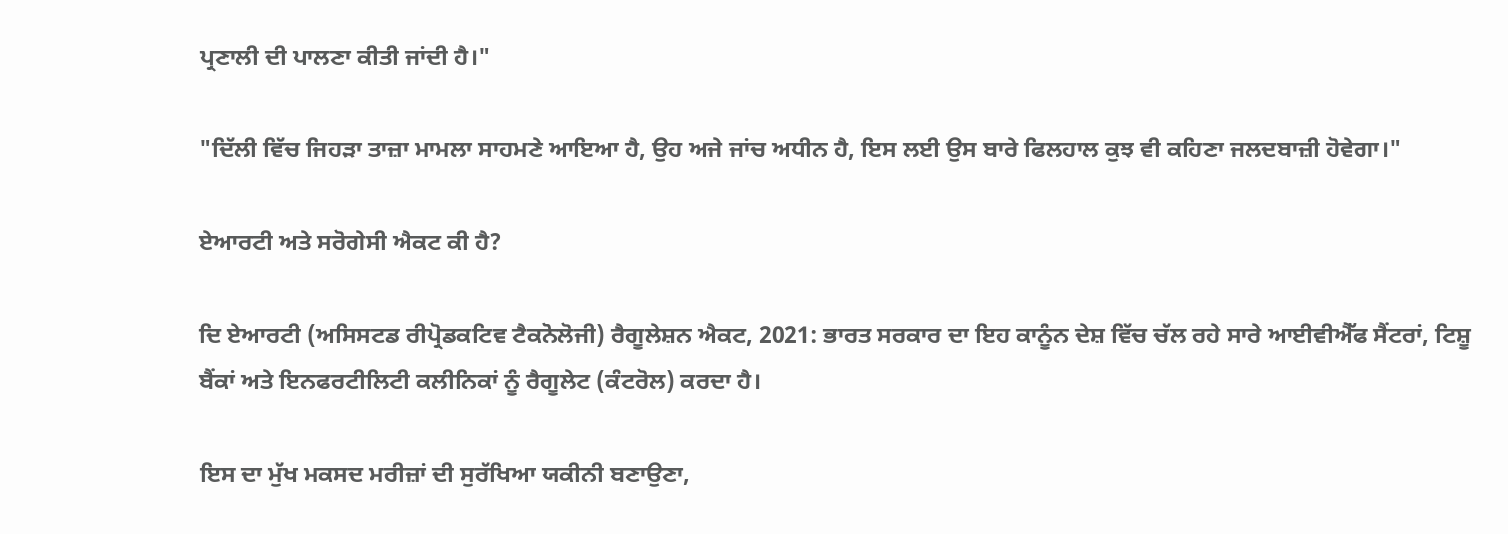ਪ੍ਰਣਾਲੀ ਦੀ ਪਾਲਣਾ ਕੀਤੀ ਜਾਂਦੀ ਹੈ।"

"ਦਿੱਲੀ ਵਿੱਚ ਜਿਹੜਾ ਤਾਜ਼ਾ ਮਾਮਲਾ ਸਾਹਮਣੇ ਆਇਆ ਹੈ, ਉਹ ਅਜੇ ਜਾਂਚ ਅਧੀਨ ਹੈ, ਇਸ ਲਈ ਉਸ ਬਾਰੇ ਫਿਲਹਾਲ ਕੁਝ ਵੀ ਕਹਿਣਾ ਜਲਦਬਾਜ਼ੀ ਹੋਵੇਗਾ।"

ਏਆਰਟੀ ਅਤੇ ਸਰੋਗੇਸੀ ਐਕਟ ਕੀ ਹੈ?

ਦਿ ਏਆਰਟੀ (ਅਸਿਸਟਡ ਰੀਪ੍ਰੋਡਕਟਿਵ ਟੈਕਨੋਲੋਜੀ) ਰੈਗੂਲੇਸ਼ਨ ਐਕਟ, 2021: ਭਾਰਤ ਸਰਕਾਰ ਦਾ ਇਹ ਕਾਨੂੰਨ ਦੇਸ਼ ਵਿੱਚ ਚੱਲ ਰਹੇ ਸਾਰੇ ਆਈਵੀਐੱਫ ਸੈਂਟਰਾਂ, ਟਿਸ਼ੂ ਬੈਂਕਾਂ ਅਤੇ ਇਨਫਰਟੀਲਿਟੀ ਕਲੀਨਿਕਾਂ ਨੂੰ ਰੈਗੂਲੇਟ (ਕੰਟਰੋਲ) ਕਰਦਾ ਹੈ।

ਇਸ ਦਾ ਮੁੱਖ ਮਕਸਦ ਮਰੀਜ਼ਾਂ ਦੀ ਸੁਰੱਖਿਆ ਯਕੀਨੀ ਬਣਾਉਣਾ,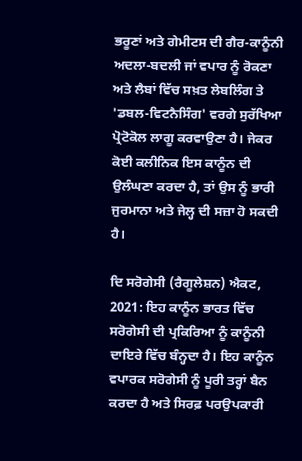ਭਰੂਣਾਂ ਅਤੇ ਗੇਮੀਟਸ ਦੀ ਗੈਰ-ਕਾਨੂੰਨੀ ਅਦਲਾ-ਬਦਲੀ ਜਾਂ ਵਪਾਰ ਨੂੰ ਰੋਕਣਾ ਅਤੇ ਲੈਬਾਂ ਵਿੱਚ ਸਖ਼ਤ ਲੇਬਲਿੰਗ ਤੇ 'ਡਬਲ-ਵਿਟਨੈਸਿੰਗ' ਵਰਗੇ ਸੁਰੱਖਿਆ ਪ੍ਰੋਟੋਕੋਲ ਲਾਗੂ ਕਰਵਾਉਣਾ ਹੈ। ਜੇਕਰ ਕੋਈ ਕਲੀਨਿਕ ਇਸ ਕਾਨੂੰਨ ਦੀ ਉਲੰਘਣਾ ਕਰਦਾ ਹੈ, ਤਾਂ ਉਸ ਨੂੰ ਭਾਰੀ ਜੁਰਮਾਨਾ ਅਤੇ ਜੇਲ੍ਹ ਦੀ ਸਜ਼ਾ ਹੋ ਸਕਦੀ ਹੈ।

ਦਿ ਸਰੋਗੇਸੀ (ਰੈਗੂਲੇਸ਼ਨ) ਐਕਟ, 2021: ਇਹ ਕਾਨੂੰਨ ਭਾਰਤ ਵਿੱਚ ਸਰੋਗੇਸੀ ਦੀ ਪ੍ਰਕਿਰਿਆ ਨੂੰ ਕਾਨੂੰਨੀ ਦਾਇਰੇ ਵਿੱਚ ਬੰਨ੍ਹਦਾ ਹੈ। ਇਹ ਕਾਨੂੰਨ ਵਪਾਰਕ ਸਰੋਗੇਸੀ ਨੂੰ ਪੂਰੀ ਤਰ੍ਹਾਂ ਬੈਨ ਕਰਦਾ ਹੈ ਅਤੇ ਸਿਰਫ਼ ਪਰਉਪਕਾਰੀ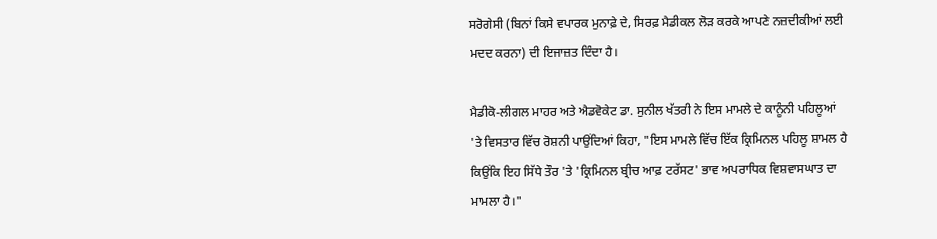ਸਰੋਗੇਸੀ (ਬਿਨਾਂ ਕਿਸੇ ਵਪਾਰਕ ਮੁਨਾਫ਼ੇ ਦੇ, ਸਿਰਫ਼ ਮੈਡੀਕਲ ਲੋੜ ਕਰਕੇ ਆਪਣੇ ਨਜ਼ਦੀਕੀਆਂ ਲਈ ਮਦਦ ਕਰਨਾ) ਦੀ ਇਜਾਜ਼ਤ ਦਿੰਦਾ ਹੈ।

ਮੈਡੀਕੋ-ਲੀਗਲ ਮਾਹਰ ਅਤੇ ਐਡਵੋਕੇਟ ਡਾ. ਸੁਨੀਲ ਖੱਤਰੀ ਨੇ ਇਸ ਮਾਮਲੇ ਦੇ ਕਾਨੂੰਨੀ ਪਹਿਲੂਆਂ 'ਤੇ ਵਿਸਤਾਰ ਵਿੱਚ ਰੋਸ਼ਨੀ ਪਾਉਂਦਿਆਂ ਕਿਹਾ, "ਇਸ ਮਾਮਲੇ ਵਿੱਚ ਇੱਕ ਕ੍ਰਿਮਿਨਲ ਪਹਿਲੂ ਸ਼ਾਮਲ ਹੈ ਕਿਉਂਕਿ ਇਹ ਸਿੱਧੇ ਤੌਰ 'ਤੇ 'ਕ੍ਰਿਮਿਨਲ ਬ੍ਰੀਚ ਆਫ਼ ਟਰੱਸਟ' ਭਾਵ ਅਪਰਾਧਿਕ ਵਿਸ਼ਵਾਸਘਾਤ ਦਾ ਮਾਮਲਾ ਹੈ।"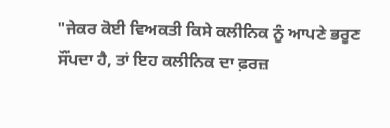"ਜੇਕਰ ਕੋਈ ਵਿਅਕਤੀ ਕਿਸੇ ਕਲੀਨਿਕ ਨੂੰ ਆਪਣੇ ਭਰੂਣ ਸੌਂਪਦਾ ਹੈ, ਤਾਂ ਇਹ ਕਲੀਨਿਕ ਦਾ ਫ਼ਰਜ਼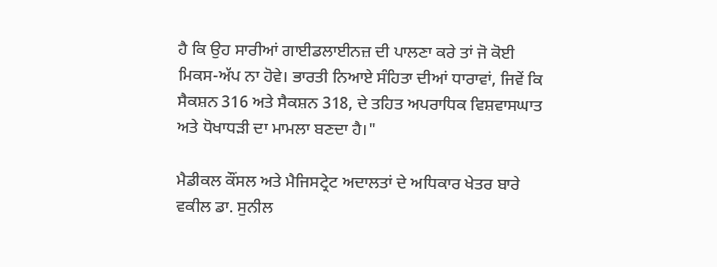ਹੈ ਕਿ ਉਹ ਸਾਰੀਆਂ ਗਾਈਡਲਾਈਨਜ਼ ਦੀ ਪਾਲਣਾ ਕਰੇ ਤਾਂ ਜੋ ਕੋਈ ਮਿਕਸ-ਅੱਪ ਨਾ ਹੋਵੇ। ਭਾਰਤੀ ਨਿਆਏ ਸੰਹਿਤਾ ਦੀਆਂ ਧਾਰਾਵਾਂ, ਜਿਵੇਂ ਕਿ ਸੈਕਸ਼ਨ 316 ਅਤੇ ਸੈਕਸ਼ਨ 318, ਦੇ ਤਹਿਤ ਅਪਰਾਧਿਕ ਵਿਸ਼ਵਾਸਘਾਤ ਅਤੇ ਧੋਖਾਧੜੀ ਦਾ ਮਾਮਲਾ ਬਣਦਾ ਹੈ।"

ਮੈਡੀਕਲ ਕੌਂਸਲ ਅਤੇ ਮੈਜਿਸਟ੍ਰੇਟ ਅਦਾਲਤਾਂ ਦੇ ਅਧਿਕਾਰ ਖੇਤਰ ਬਾਰੇ ਵਕੀਲ ਡਾ. ਸੁਨੀਲ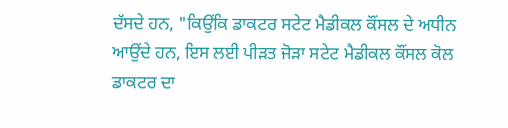ਦੱਸਦੇ ਹਨ, "ਕਿਉਂਕਿ ਡਾਕਟਰ ਸਟੇਟ ਮੈਡੀਕਲ ਕੌਂਸਲ ਦੇ ਅਧੀਨ ਆਉਂਦੇ ਹਨ, ਇਸ ਲਈ ਪੀੜਤ ਜੋੜਾ ਸਟੇਟ ਮੈਡੀਕਲ ਕੌਂਸਲ ਕੋਲ ਡਾਕਟਰ ਦਾ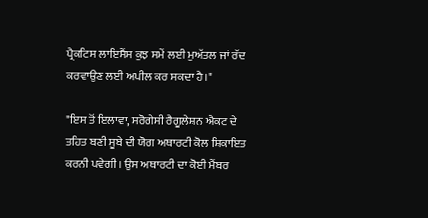ਪ੍ਰੈਕਟਿਸ ਲਾਇਸੈਂਸ ਕੁਝ ਸਮੇਂ ਲਈ ਮੁਅੱਤਲ ਜਾਂ ਰੱਦ ਕਰਵਾਉਣ ਲਈ ਅਪੀਲ ਕਰ ਸਕਦਾ ਹੈ।"

"ਇਸ ਤੋਂ ਇਲਾਵਾ, ਸਰੋਗੇਸੀ ਰੈਗੂਲੇਸ਼ਨ ਐਕਟ ਦੇ ਤਹਿਤ ਬਣੀ ਸੂਬੇ ਦੀ ਯੋਗ ਅਥਾਰਟੀ ਕੋਲ ਸ਼ਿਕਾਇਤ ਕਰਨੀ ਪਵੇਗੀ। ਉਸ ਅਥਾਰਟੀ ਦਾ ਕੋਈ ਮੈਂਬਰ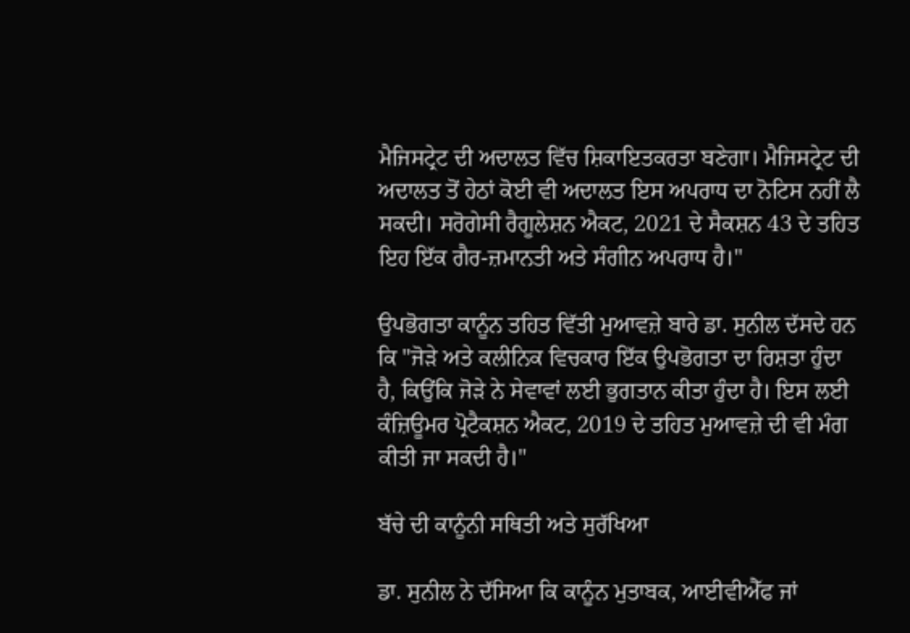ਮੈਜਿਸਟ੍ਰੇਟ ਦੀ ਅਦਾਲਤ ਵਿੱਚ ਸ਼ਿਕਾਇਤਕਰਤਾ ਬਣੇਗਾ। ਮੈਜਿਸਟ੍ਰੇਟ ਦੀ ਅਦਾਲਤ ਤੋਂ ਹੇਠਾਂ ਕੋਈ ਵੀ ਅਦਾਲਤ ਇਸ ਅਪਰਾਧ ਦਾ ਨੋਟਿਸ ਨਹੀਂ ਲੈ ਸਕਦੀ। ਸਰੋਗੇਸੀ ਰੈਗੂਲੇਸ਼ਨ ਐਕਟ, 2021 ਦੇ ਸੈਕਸ਼ਨ 43 ਦੇ ਤਹਿਤ ਇਹ ਇੱਕ ਗੈਰ-ਜ਼ਮਾਨਤੀ ਅਤੇ ਸੰਗੀਨ ਅਪਰਾਧ ਹੈ।"

ਉਪਭੋਗਤਾ ਕਾਨੂੰਨ ਤਹਿਤ ਵਿੱਤੀ ਮੁਆਵਜ਼ੇ ਬਾਰੇ ਡਾ. ਸੁਨੀਲ ਦੱਸਦੇ ਹਨ ਕਿ "ਜੋੜੇ ਅਤੇ ਕਲੀਨਿਕ ਵਿਚਕਾਰ ਇੱਕ ਉਪਭੋਗਤਾ ਦਾ ਰਿਸ਼ਤਾ ਹੁੰਦਾ ਹੈ, ਕਿਉਂਕਿ ਜੋੜੇ ਨੇ ਸੇਵਾਵਾਂ ਲਈ ਭੁਗਤਾਨ ਕੀਤਾ ਹੁੰਦਾ ਹੈ। ਇਸ ਲਈ ਕੰਜ਼ਿਊਮਰ ਪ੍ਰੋਟੈਕਸ਼ਨ ਐਕਟ, 2019 ਦੇ ਤਹਿਤ ਮੁਆਵਜ਼ੇ ਦੀ ਵੀ ਮੰਗ ਕੀਤੀ ਜਾ ਸਕਦੀ ਹੈ।"

ਬੱਚੇ ਦੀ ਕਾਨੂੰਨੀ ਸਥਿਤੀ ਅਤੇ ਸੁਰੱਖਿਆ

ਡਾ. ਸੁਨੀਲ ਨੇ ਦੱਸਿਆ ਕਿ ਕਾਨੂੰਨ ਮੁਤਾਬਕ, ਆਈਵੀਐੱਫ ਜਾਂ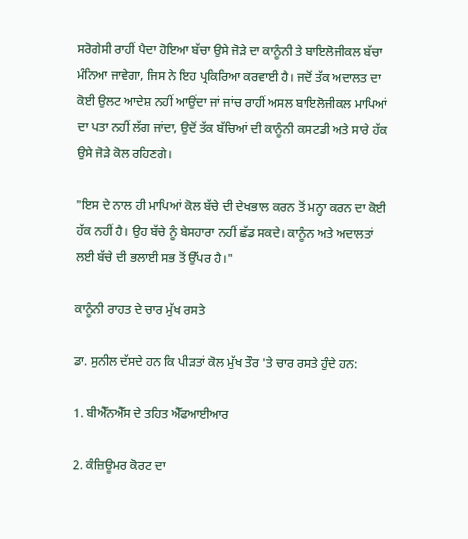ਸਰੋਗੇਸੀ ਰਾਹੀਂ ਪੈਦਾ ਹੋਇਆ ਬੱਚਾ ਉਸੇ ਜੋੜੇ ਦਾ ਕਾਨੂੰਨੀ ਤੇ ਬਾਇਲੋਜੀਕਲ ਬੱਚਾ ਮੰਨਿਆ ਜਾਵੇਗਾ, ਜਿਸ ਨੇ ਇਹ ਪ੍ਰਕਿਰਿਆ ਕਰਵਾਈ ਹੈ। ਜਦੋਂ ਤੱਕ ਅਦਾਲਤ ਦਾ ਕੋਈ ਉਲਟ ਆਦੇਸ਼ ਨਹੀਂ ਆਉਂਦਾ ਜਾਂ ਜਾਂਚ ਰਾਹੀਂ ਅਸਲ ਬਾਇਲੋਜੀਕਲ ਮਾਪਿਆਂ ਦਾ ਪਤਾ ਨਹੀਂ ਲੱਗ ਜਾਂਦਾ, ਉਦੋਂ ਤੱਕ ਬੱਚਿਆਂ ਦੀ ਕਾਨੂੰਨੀ ਕਸਟਡੀ ਅਤੇ ਸਾਰੇ ਹੱਕ ਉਸੇ ਜੋੜੇ ਕੋਲ ਰਹਿਣਗੇ।

"ਇਸ ਦੇ ਨਾਲ ਹੀ ਮਾਪਿਆਂ ਕੋਲ ਬੱਚੇ ਦੀ ਦੇਖਭਾਲ ਕਰਨ ਤੋਂ ਮਨ੍ਹਾ ਕਰਨ ਦਾ ਕੋਈ ਹੱਕ ਨਹੀਂ ਹੈ। ਉਹ ਬੱਚੇ ਨੂੰ ਬੇਸਹਾਰਾ ਨਹੀਂ ਛੱਡ ਸਕਦੇ। ਕਾਨੂੰਨ ਅਤੇ ਅਦਾਲਤਾਂ ਲਈ ਬੱਚੇ ਦੀ ਭਲਾਈ ਸਭ ਤੋਂ ਉੱਪਰ ਹੈ।"

ਕਾਨੂੰਨੀ ਰਾਹਤ ਦੇ ਚਾਰ ਮੁੱਖ ਰਸਤੇ

ਡਾ. ਸੁਨੀਲ ਦੱਸਦੇ ਹਨ ਕਿ ਪੀੜਤਾਂ ਕੋਲ ਮੁੱਖ ਤੌਰ 'ਤੇ ਚਾਰ ਰਸਤੇ ਹੁੰਦੇ ਹਨ:

1. ਬੀਐੱਨਐੱਸ ਦੇ ਤਹਿਤ ਐੱਫਆਈਆਰ

2. ਕੰਜ਼ਿਊਮਰ ਕੋਰਟ ਦਾ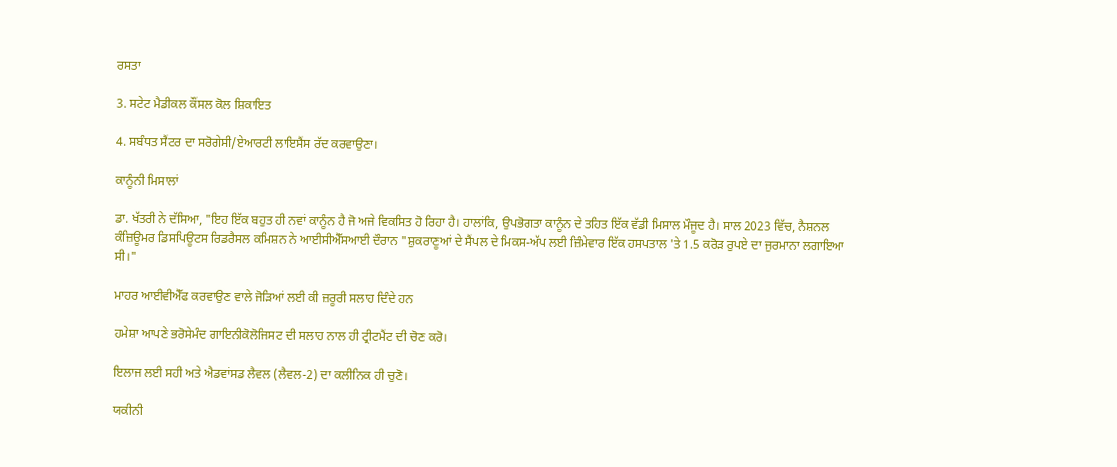ਰਸਤਾ

3. ਸਟੇਟ ਮੈਡੀਕਲ ਕੌਂਸਲ ਕੋਲ ਸ਼ਿਕਾਇਤ

4. ਸਬੰਧਤ ਸੈਂਟਰ ਦਾ ਸਰੋਗੇਸੀ/ਏਆਰਟੀ ਲਾਇਸੈਂਸ ਰੱਦ ਕਰਵਾਉਣਾ।

ਕਾਨੂੰਨੀ ਮਿਸਾਲਾਂ

ਡਾ. ਖੱਤਰੀ ਨੇ ਦੱਸਿਆ, "ਇਹ ਇੱਕ ਬਹੁਤ ਹੀ ਨਵਾਂ ਕਾਨੂੰਨ ਹੈ ਜੋ ਅਜੇ ਵਿਕਸਿਤ ਹੋ ਰਿਹਾ ਹੈ। ਹਾਲਾਂਕਿ, ਉਪਭੋਗਤਾ ਕਾਨੂੰਨ ਦੇ ਤਹਿਤ ਇੱਕ ਵੱਡੀ ਮਿਸਾਲ ਮੌਜੂਦ ਹੈ। ਸਾਲ 2023 ਵਿੱਚ, ਨੈਸ਼ਨਲ ਕੰਜ਼ਿਊਮਰ ਡਿਸਪਿਊਟਸ ਰਿਡਰੈਸਲ ਕਮਿਸ਼ਨ ਨੇ ਆਈਸੀਐੱਸਆਈ ਦੌਰਾਨ "ਸ਼ੁਕਰਾਣੂਆਂ ਦੇ ਸੈਂਪਲ ਦੇ ਮਿਕਸ-ਅੱਪ ਲਈ ਜ਼ਿੰਮੇਵਾਰ ਇੱਕ ਹਸਪਤਾਲ 'ਤੇ 1.5 ਕਰੋੜ ਰੁਪਏ ਦਾ ਜੁਰਮਾਨਾ ਲਗਾਇਆ ਸੀ।"

ਮਾਹਰ ਆਈਵੀਐੱਫ ਕਰਵਾਉਣ ਵਾਲੇ ਜੋੜਿਆਂ ਲਈ ਕੀ ਜ਼ਰੂਰੀ ਸਲਾਹ ਦਿੰਦੇ ਹਨ

ਹਮੇਸ਼ਾ ਆਪਣੇ ਭਰੋਸੇਮੰਦ ਗਾਇਨੀਕੋਲੋਜਿਸਟ ਦੀ ਸਲਾਹ ਨਾਲ ਹੀ ਟ੍ਰੀਟਮੈਂਟ ਦੀ ਚੋਣ ਕਰੋ।

ਇਲਾਜ ਲਈ ਸਹੀ ਅਤੇ ਐਡਵਾਂਸਡ ਲੈਵਲ (ਲੈਵਲ-2) ਦਾ ਕਲੀਨਿਕ ਹੀ ਚੁਣੋ।

ਯਕੀਨੀ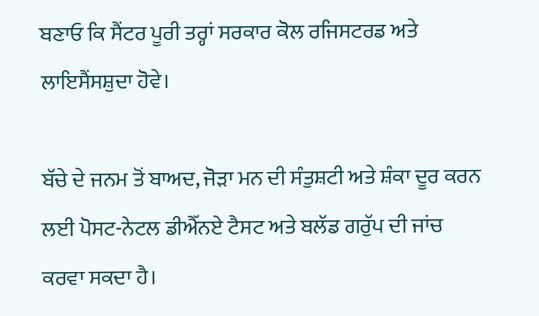ਬਣਾਓ ਕਿ ਸੈਂਟਰ ਪੂਰੀ ਤਰ੍ਹਾਂ ਸਰਕਾਰ ਕੋਲ ਰਜਿਸਟਰਡ ਅਤੇ ਲਾਇਸੈਂਸਸ਼ੁਦਾ ਹੋਵੇ।

ਬੱਚੇ ਦੇ ਜਨਮ ਤੋਂ ਬਾਅਦ, ਜੋੜਾ ਮਨ ਦੀ ਸੰਤੁਸ਼ਟੀ ਅਤੇ ਸ਼ੰਕਾ ਦੂਰ ਕਰਨ ਲਈ ਪੋਸਟ-ਨੇਟਲ ਡੀਐੱਨਏ ਟੈਸਟ ਅਤੇ ਬਲੱਡ ਗਰੁੱਪ ਦੀ ਜਾਂਚ ਕਰਵਾ ਸਕਦਾ ਹੈ।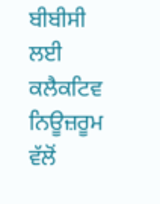ਬੀਬੀਸੀ ਲਈ ਕਲੈਕਟਿਵ ਨਿਊਜ਼ਰੂਮ ਵੱਲੋਂ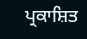ਪ੍ਰਕਾਸ਼ਿਤ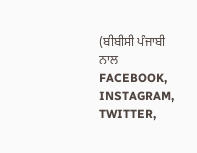(ਬੀਬੀਸੀ ਪੰਜਾਬੀ ਨਾਲ FACEBOOK, INSTAGRAM, TWITTER,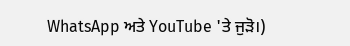WhatsApp ਅਤੇ YouTube 'ਤੇ ਜੁੜੋ।)